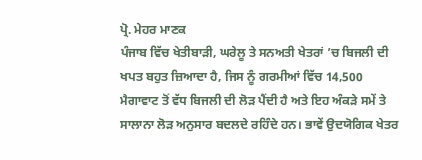ਪ੍ਰੋ. ਮੇਹਰ ਮਾਣਕ
ਪੰਜਾਬ ਵਿੱਚ ਖੇਤੀਬਾੜੀ, ਘਰੇਲੂ ਤੇ ਸਨਅਤੀ ਖੇਤਰਾਂ ’ਚ ਬਿਜਲੀ ਦੀ ਖਪਤ ਬਹੁਤ ਜ਼ਿਆਦਾ ਹੈ, ਜਿਸ ਨੂੰ ਗਰਮੀਆਂ ਵਿੱਚ 14,500 ਮੈਗਾਵਾਟ ਤੋਂ ਵੱਧ ਬਿਜਲੀ ਦੀ ਲੋੜ ਪੈਂਦੀ ਹੈ ਅਤੇ ਇਹ ਅੰਕੜੇ ਸਮੇਂ ਤੇ ਸਾਲਾਨਾ ਲੋੜ ਅਨੁਸਾਰ ਬਦਲਦੇ ਰਹਿੰਦੇ ਹਨ। ਭਾਵੇਂ ਉਦਯੋਗਿਕ ਖੇਤਰ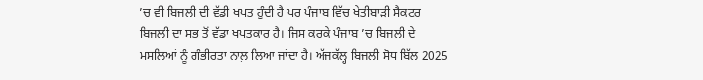’ਚ ਵੀ ਬਿਜਲੀ ਦੀ ਵੱਡੀ ਖਪਤ ਹੁੰਦੀ ਹੈ ਪਰ ਪੰਜਾਬ ਵਿੱਚ ਖੇਤੀਬਾੜੀ ਸੈਕਟਰ ਬਿਜਲੀ ਦਾ ਸਭ ਤੋਂ ਵੱਡਾ ਖਪਤਕਾਰ ਹੈ। ਜਿਸ ਕਰਕੇ ਪੰਜਾਬ ’ਚ ਬਿਜਲੀ ਦੇ ਮਸਲਿਆਂ ਨੂੰ ਗੰਭੀਰਤਾ ਨਾਲ਼ ਲਿਆ ਜਾਂਦਾ ਹੈ। ਅੱਜਕੱਲ੍ਹ ਬਿਜਲੀ ਸੋਧ ਬਿੱਲ 2025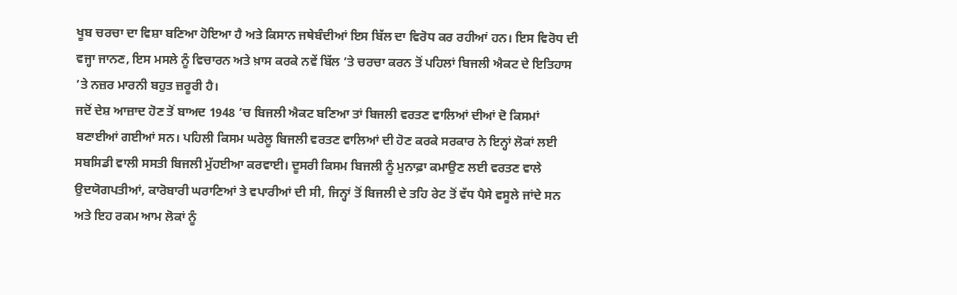ਖੂਬ ਚਰਚਾ ਦਾ ਵਿਸ਼ਾ ਬਣਿਆ ਹੋਇਆ ਹੈ ਅਤੇ ਕਿਸਾਨ ਜਥੇਬੰਦੀਆਂ ਇਸ ਬਿੱਲ ਦਾ ਵਿਰੋਧ ਕਰ ਰਹੀਆਂ ਹਨ। ਇਸ ਵਿਰੋਧ ਦੀ ਵਜ੍ਹਾ ਜਾਨਣ, ਇਸ ਮਸਲੇ ਨੂੰ ਵਿਚਾਰਨ ਅਤੇ ਖ਼ਾਸ ਕਰਕੇ ਨਵੇਂ ਬਿੱਲ ’ਤੇ ਚਰਚਾ ਕਰਨ ਤੋਂ ਪਹਿਲਾਂ ਬਿਜਲੀ ਐਕਟ ਦੇ ਇਤਿਹਾਸ ’ਤੇ ਨਜ਼ਰ ਮਾਰਨੀ ਬਹੁਤ ਜ਼ਰੂਰੀ ਹੈ।
ਜਦੋਂ ਦੇਸ਼ ਆਜ਼ਾਦ ਹੋਣ ਤੋਂ ਬਾਅਦ 1948 ’ਚ ਬਿਜਲੀ ਐਕਟ ਬਣਿਆ ਤਾਂ ਬਿਜਲੀ ਵਰਤਣ ਵਾਲਿਆਂ ਦੀਆਂ ਦੋ ਕਿਸਮਾਂ ਬਣਾਈਆਂ ਗਈਆਂ ਸਨ। ਪਹਿਲੀ ਕਿਸਮ ਘਰੇਲੂ ਬਿਜਲੀ ਵਰਤਣ ਵਾਲਿਆਂ ਦੀ ਹੋਣ ਕਰਕੇ ਸਰਕਾਰ ਨੇ ਇਨ੍ਹਾਂ ਲੋਕਾਂ ਲਈ ਸਬਸਿਡੀ ਵਾਲੀ ਸਸਤੀ ਬਿਜਲੀ ਮੁੱਹਈਆ ਕਰਵਾਈ। ਦੂਸਰੀ ਕਿਸਮ ਬਿਜਲੀ ਨੂੰ ਮੁਨਾਫ਼ਾ ਕਮਾਉਣ ਲਈ ਵਰਤਣ ਵਾਲੇ ਉਦਯੋਗਪਤੀਆਂ, ਕਾਰੋਬਾਰੀ ਘਰਾਣਿਆਂ ਤੇ ਵਪਾਰੀਆਂ ਦੀ ਸੀ, ਜਿਨ੍ਹਾਂ ਤੋਂ ਬਿਜਲੀ ਦੇ ਤਹਿ ਰੇਟ ਤੋਂ ਵੱਧ ਪੈਸੇ ਵਸੂਲੇ ਜਾਂਦੇ ਸਨ ਅਤੇ ਇਹ ਰਕਮ ਆਮ ਲੋਕਾਂ ਨੂੰ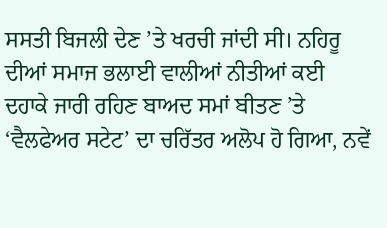ਸਸਤੀ ਬਿਜਲੀ ਦੇਣ ’ਤੇ ਖਰਚੀ ਜਾਂਦੀ ਸੀ। ਨਹਿਰੂ ਦੀਆਂ ਸਮਾਜ ਭਲਾਈ ਵਾਲੀਆਂ ਨੀਤੀਆਂ ਕਈ ਦਹਾਕੇ ਜਾਰੀ ਰਹਿਣ ਬਾਅਦ ਸਮਾਂ ਬੀਤਣ ’ਤੇ ‘ਵੈਲਫੇਅਰ ਸਟੇਟ’ ਦਾ ਚਰਿੱਤਰ ਅਲੋਪ ਹੋ ਗਿਆ, ਨਵੇਂ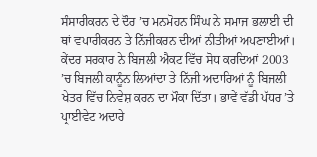ਸੰਸਾਰੀਕਰਨ ਦੇ ਦੌਰ ’ਚ ਮਨਮੋਹਨ ਸਿੰਘ ਨੇ ਸਮਾਜ ਭਲਾਈ ਦੀ ਥਾਂ ਵਪਾਰੀਕਰਨ ਤੇ ਨਿੱਜੀਕਰਨ ਦੀਆਂ ਨੀਤੀਆਂ ਅਪਣਾਈਆਂ। ਕੇਂਦਰ ਸਰਕਾਰ ਨੇ ਬਿਜਲੀ ਐਕਟ ਵਿੱਚ ਸੋਧ ਕਰਦਿਆਂ 2003 ’ਚ ਬਿਜਲੀ ਕਾਨੂੰਨ ਲਿਆਂਦਾ ਤੇ ਨਿੱਜੀ ਅਦਾਰਿਆਂ ਨੂੰ ਬਿਜਲੀ ਖੇਤਰ ਵਿੱਚ ਨਿਵੇਸ਼ ਕਰਨ ਦਾ ਮੌਕਾ ਦਿੱਤਾ। ਭਾਵੇਂ ਵੱਡੀ ਪੱਧਰ ’ਤੇ ਪ੍ਰਾਈਵੇਟ ਅਦਾਰੇ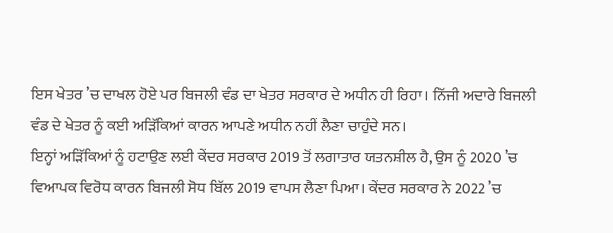ਇਸ ਖੇਤਰ ’ਚ ਦਾਖਲ ਹੋਏ ਪਰ ਬਿਜਲੀ ਵੰਡ ਦਾ ਖੇਤਰ ਸਰਕਾਰ ਦੇ ਅਧੀਨ ਹੀ ਰਿਹਾ। ਨਿੱਜੀ ਅਦਾਰੇ ਬਿਜਲੀ ਵੰਡ ਦੇ ਖੇਤਰ ਨੂੰ ਕਈ ਅੜਿੱਕਿਆਂ ਕਾਰਨ ਆਪਣੇ ਅਧੀਨ ਨਹੀਂ ਲੈਣਾ ਚਾਹੁੰਦੇ ਸਨ।
ਇਨ੍ਹਾਂ ਅੜਿੱਕਿਆਂ ਨੂੰ ਹਟਾਉਣ ਲਈ ਕੇਂਦਰ ਸਰਕਾਰ 2019 ਤੋਂ ਲਗਾਤਾਰ ਯਤਨਸ਼ੀਲ ਹੈ, ਉਸ ਨੂੰ 2020 ’ਚ ਵਿਆਪਕ ਵਿਰੋਧ ਕਾਰਨ ਬਿਜਲੀ ਸੋਧ ਬਿੱਲ 2019 ਵਾਪਸ ਲੈਣਾ ਪਿਆ। ਕੇਂਦਰ ਸਰਕਾਰ ਨੇ 2022 ’ਚ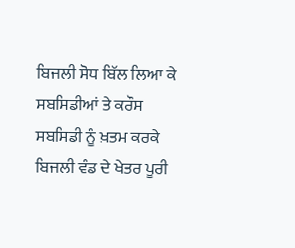ਬਿਜਲੀ ਸੋਧ ਬਿੱਲ ਲਿਆ ਕੇ ਸਬਸਿਡੀਆਂ ਤੇ ਕਰੌਸ ਸਬਸਿਡੀ ਨੂੰ ਖ਼ਤਮ ਕਰਕੇ ਬਿਜਲੀ ਵੰਡ ਦੇ ਖੇਤਰ ਪੂਰੀ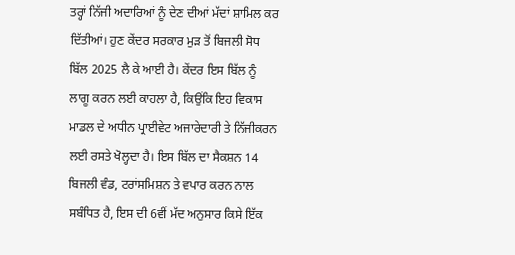ਤਰ੍ਹਾਂ ਨਿੱਜੀ ਅਦਾਰਿਆਂ ਨੂੰ ਦੇਣ ਦੀਆਂ ਮੱਦਾਂ ਸ਼ਾਮਿਲ ਕਰ ਦਿੱਤੀਆਂ। ਹੁਣ ਕੇਂਦਰ ਸਰਕਾਰ ਮੁੜ ਤੋਂ ਬਿਜਲੀ ਸੋਧ ਬਿੱਲ 2025 ਲੈ ਕੇ ਆਈ ਹੈ। ਕੇਂਦਰ ਇਸ ਬਿੱਲ ਨੂੰ ਲਾਗੂ ਕਰਨ ਲਈ ਕਾਹਲਾ ਹੈ, ਕਿਉਂਕਿ ਇਹ ਵਿਕਾਸ ਮਾਡਲ ਦੇ ਅਧੀਨ ਪ੍ਰਾਈਵੇਟ ਅਜਾਰੇਦਾਰੀ ਤੇ ਨਿੱਜੀਕਰਨ ਲਈ ਰਸਤੇ ਖੋਲ੍ਹਦਾ ਹੈ। ਇਸ ਬਿੱਲ ਦਾ ਸੈਕਸ਼ਨ 14 ਬਿਜਲੀ ਵੰਡ, ਟਰਾਂਸਮਿਸ਼ਨ ਤੇ ਵਪਾਰ ਕਰਨ ਨਾਲ ਸਬੰਧਿਤ ਹੈ, ਇਸ ਦੀ 6ਵੀਂ ਮੱਦ ਅਨੁਸਾਰ ਕਿਸੇ ਇੱਕ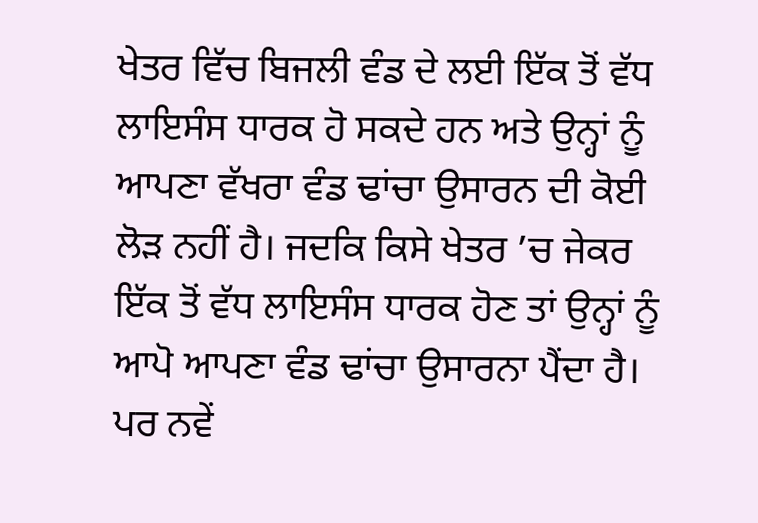ਖੇਤਰ ਵਿੱਚ ਬਿਜਲੀ ਵੰਡ ਦੇ ਲਈ ਇੱਕ ਤੋਂ ਵੱਧ ਲਾਇਸੰਸ ਧਾਰਕ ਹੋ ਸਕਦੇ ਹਨ ਅਤੇ ਉਨ੍ਹਾਂ ਨੂੰ ਆਪਣਾ ਵੱਖਰਾ ਵੰਡ ਢਾਂਚਾ ਉਸਾਰਨ ਦੀ ਕੋਈ ਲੋੜ ਨਹੀਂ ਹੈ। ਜਦਕਿ ਕਿਸੇ ਖੇਤਰ ’ਚ ਜੇਕਰ ਇੱਕ ਤੋਂ ਵੱਧ ਲਾਇਸੰਸ ਧਾਰਕ ਹੋਣ ਤਾਂ ਉਨ੍ਹਾਂ ਨੂੰ ਆਪੋ ਆਪਣਾ ਵੰਡ ਢਾਂਚਾ ਉਸਾਰਨਾ ਪੈਂਦਾ ਹੈ। ਪਰ ਨਵੇਂ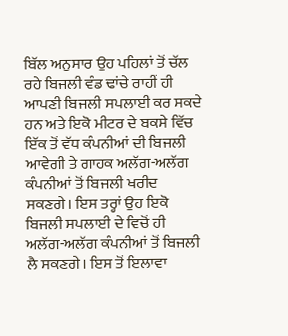ਬਿੱਲ ਅਨੁਸਾਰ ਉਹ ਪਹਿਲਾਂ ਤੋਂ ਚੱਲ ਰਹੇ ਬਿਜਲੀ ਵੰਡ ਢਾਂਚੇ ਰਾਹੀਂ ਹੀ ਆਪਣੀ ਬਿਜਲੀ ਸਪਲਾਈ ਕਰ ਸਕਦੇ ਹਨ ਅਤੇ ਇਕੋ ਮੀਟਰ ਦੇ ਬਕਸੇ ਵਿੱਚ ਇੱਕ ਤੋਂ ਵੱਧ ਕੰਪਨੀਆਂ ਦੀ ਬਿਜਲੀ ਆਵੇਗੀ ਤੇ ਗਾਹਕ ਅਲੱਗ-ਅਲੱਗ ਕੰਪਨੀਆਂ ਤੋਂ ਬਿਜਲੀ ਖਰੀਦ ਸਕਣਗੇ। ਇਸ ਤਰ੍ਹਾਂ ਉਹ ਇਕੋ ਬਿਜਲੀ ਸਪਲਾਈ ਦੇ ਵਿਚੋਂ ਹੀ ਅਲੱਗ-ਅਲੱਗ ਕੰਪਨੀਆਂ ਤੋਂ ਬਿਜਲੀ ਲੈ ਸਕਣਗੇ। ਇਸ ਤੋਂ ਇਲਾਵਾ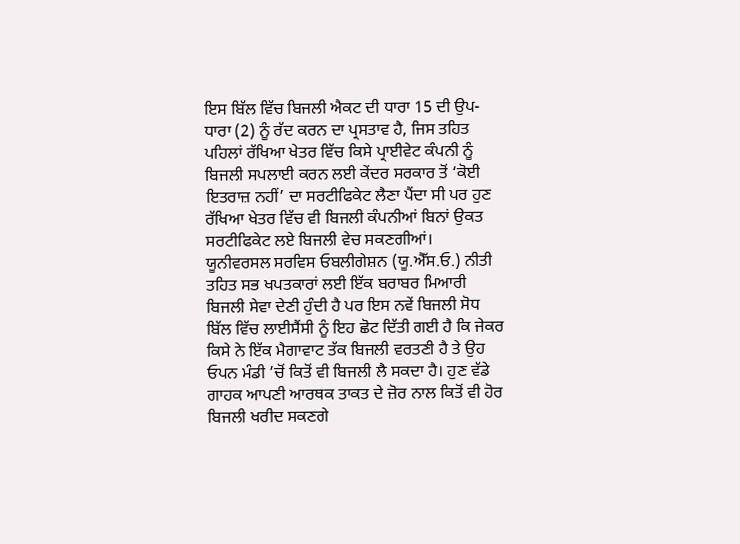ਇਸ ਬਿੱਲ ਵਿੱਚ ਬਿਜਲੀ ਐਕਟ ਦੀ ਧਾਰਾ 15 ਦੀ ਉਪ-ਧਾਰਾ (2) ਨੂੰ ਰੱਦ ਕਰਨ ਦਾ ਪ੍ਰਸਤਾਵ ਹੈ, ਜਿਸ ਤਹਿਤ ਪਹਿਲਾਂ ਰੱਖਿਆ ਖੇਤਰ ਵਿੱਚ ਕਿਸੇ ਪ੍ਰਾਈਵੇਟ ਕੰਪਨੀ ਨੂੰ ਬਿਜਲੀ ਸਪਲਾਈ ਕਰਨ ਲਈ ਕੇਂਦਰ ਸਰਕਾਰ ਤੋਂ ‘ਕੋਈ ਇਤਰਾਜ਼ ਨਹੀਂ’ ਦਾ ਸਰਟੀਫਿਕੇਟ ਲੈਣਾ ਪੈਂਦਾ ਸੀ ਪਰ ਹੁਣ ਰੱਖਿਆ ਖੇਤਰ ਵਿੱਚ ਵੀ ਬਿਜਲੀ ਕੰਪਨੀਆਂ ਬਿਨਾਂ ਉਕਤ ਸਰਟੀਫਿਕੇਟ ਲਏ ਬਿਜਲੀ ਵੇਚ ਸਕਣਗੀਆਂ।
ਯੂਨੀਵਰਸਲ ਸਰਵਿਸ ਓਬਲੀਗੇਸ਼ਨ (ਯੂ.ਐੱਸ.ਓ.) ਨੀਤੀ ਤਹਿਤ ਸਭ ਖਪਤਕਾਰਾਂ ਲਈ ਇੱਕ ਬਰਾਬਰ ਮਿਆਰੀ ਬਿਜਲੀ ਸੇਵਾ ਦੇਣੀ ਹੁੰਦੀ ਹੈ ਪਰ ਇਸ ਨਵੇਂ ਬਿਜਲੀ ਸੋਧ ਬਿੱਲ ਵਿੱਚ ਲਾਈਸੈਂਸੀ ਨੂੰ ਇਹ ਛੋਟ ਦਿੱਤੀ ਗਈ ਹੈ ਕਿ ਜੇਕਰ ਕਿਸੇ ਨੇ ਇੱਕ ਮੈਗਾਵਾਟ ਤੱਕ ਬਿਜਲੀ ਵਰਤਣੀ ਹੈ ਤੇ ਉਹ ਓਪਨ ਮੰਡੀ ’ਚੋਂ ਕਿਤੋਂ ਵੀ ਬਿਜਲੀ ਲੈ ਸਕਦਾ ਹੈ। ਹੁਣ ਵੱਡੇ ਗਾਹਕ ਆਪਣੀ ਆਰਥਕ ਤਾਕਤ ਦੇ ਜ਼ੋਰ ਨਾਲ ਕਿਤੋਂ ਵੀ ਹੋਰ ਬਿਜਲੀ ਖਰੀਦ ਸਕਣਗੇ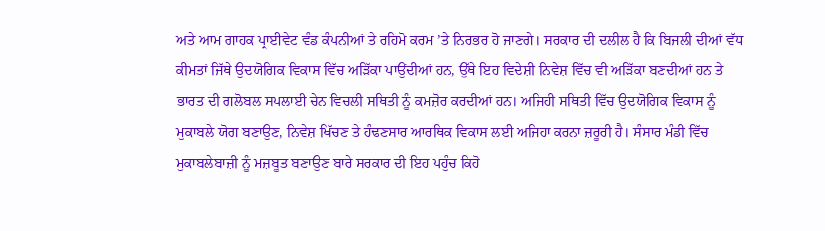ਅਤੇ ਆਮ ਗਾਹਕ ਪ੍ਰਾਈਵੇਟ ਵੰਡ ਕੰਪਨੀਆਂ ਤੇ ਰਹਿਮੋ ਕਰਮ ’ਤੇ ਨਿਰਭਰ ਹੋ ਜਾਣਗੇ। ਸਰਕਾਰ ਦੀ ਦਲੀਲ ਹੈ ਕਿ ਬਿਜਲੀ ਦੀਆਂ ਵੱਧ ਕੀਮਤਾਂ ਜਿੱਥੇ ਉਦਯੋਗਿਕ ਵਿਕਾਸ ਵਿੱਚ ਅੜਿੱਕਾ ਪਾਉਂਦੀਆਂ ਹਨ, ਉੱਥੇ ਇਹ ਵਿਦੇਸ਼ੀ ਨਿਵੇਸ਼ ਵਿੱਚ ਵੀ ਅੜਿੱਕਾ ਬਣਦੀਆਂ ਹਨ ਤੇ ਭਾਰਤ ਦੀ ਗਲੋਬਲ ਸਪਲਾਈ ਚੇਨ ਵਿਚਲੀ ਸਥਿਤੀ ਨੂੰ ਕਮਜ਼ੋਰ ਕਰਦੀਆਂ ਹਨ। ਅਜਿਹੀ ਸਥਿਤੀ ਵਿੱਚ ਉਦਯੋਗਿਕ ਵਿਕਾਸ ਨੂੰ ਮੁਕਾਬਲੇ ਯੋਗ ਬਣਾਉਣ, ਨਿਵੇਸ਼ ਖਿੱਚਣ ਤੇ ਹੰਢਣਸਾਰ ਆਰਥਿਕ ਵਿਕਾਸ ਲਈ ਅਜਿਹਾ ਕਰਨਾ ਜ਼ਰੂਰੀ ਹੈ। ਸੰਸਾਰ ਮੰਡੀ ਵਿੱਚ ਮੁਕਾਬਲੇਬਾਜ਼ੀ ਨੂੰ ਮਜ਼ਬੂਤ ਬਣਾਉਣ ਬਾਰੇ ਸਰਕਾਰ ਦੀ ਇਹ ਪਹੁੰਚ ਕਿਹੋ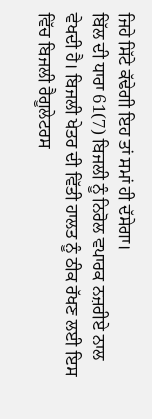ਜਿਹੇ ਸਿੱਟੇ ਕੱਢੇਗੀ ਇਹ ਤਾਂ ਸਮਾਂ ਹੀ ਦੱਸੇਗਾ।
ਬਿੱਲ ਦੀ ਧਾਰਾ 61(7) ਬਿਜਲੀ ਨੂੰ ਨਿਰੋਲ ਵਪਾਰਕ ਨਜ਼ਰੀਏ ਨਾਲ ਵੇਖਦੀ ਹੈ। ਬਿਜਲੀ ਖੇਤਰ ਦੀ ਵਿੱਤੀ ਹਾਲਤ ਨੂੰ ਠੀਕ ਰੱਖਣ ਲਈ ਇਸ ਵਿੱਚ ਬਿਜਲੀ ਰੈਗੂਲੇਟਰਸ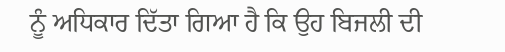ਨੂੰ ਅਧਿਕਾਰ ਦਿੱਤਾ ਗਿਆ ਹੈ ਕਿ ਉਹ ਬਿਜਲੀ ਦੀ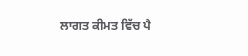ਲਾਗਤ ਕੀਮਤ ਵਿੱਚ ਪੈ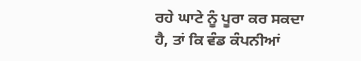ਰਹੇ ਘਾਟੇ ਨੂੰ ਪੂਰਾ ਕਰ ਸਕਦਾ ਹੈ, ਤਾਂ ਕਿ ਵੰਡ ਕੰਪਨੀਆਂ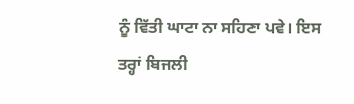ਨੂੰ ਵਿੱਤੀ ਘਾਟਾ ਨਾ ਸਹਿਣਾ ਪਵੇ। ਇਸ ਤਰ੍ਹਾਂ ਬਿਜਲੀ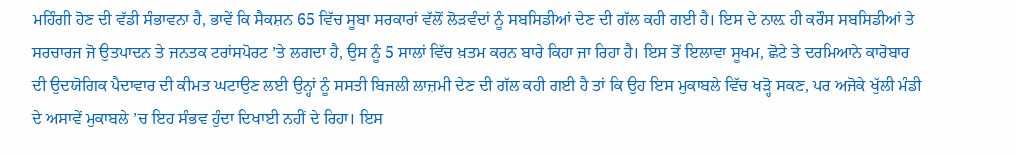ਮਹਿੰਗੀ ਹੋਣ ਦੀ ਵੱਡੀ ਸੰਭਾਵਨਾ ਹੈ, ਭਾਵੇਂ ਕਿ ਸੈਕਸ਼ਨ 65 ਵਿੱਚ ਸੂਬਾ ਸਰਕਾਰਾਂ ਵੱਲੋਂ ਲੋੜਵੰਦਾਂ ਨੂੰ ਸਬਸਿਡੀਆਂ ਦੇਣ ਦੀ ਗੱਲ ਕਹੀ ਗਈ ਹੈ। ਇਸ ਦੇ ਨਾਲ਼ ਹੀ ਕਰੌਸ ਸਬਸਿਡੀਆਂ ਤੇ ਸਰਚਾਰਜ ਜੋ ਉਤਪਾਦਨ ਤੇ ਜਨਤਕ ਟਰਾਂਸਪੋਰਟ ’ਤੇ ਲਗਦਾ ਹੈ, ਉਸ ਨੂੰ 5 ਸਾਲਾਂ ਵਿੱਚ ਖ਼ਤਮ ਕਰਨ ਬਾਰੇ ਕਿਹਾ ਜਾ ਰਿਹਾ ਹੈ। ਇਸ ਤੋਂ ਇਲਾਵਾ ਸੂਖਮ, ਛੋਟੇ ਤੇ ਦਰਮਿਆਨੇ ਕਾਰੋਬਾਰ ਦੀ ਉਦਯੋਗਿਕ ਪੈਦਾਵਾਰ ਦੀ ਕੀਮਤ ਘਟਾਉਣ ਲਈ ਉਨ੍ਹਾਂ ਨੂੰ ਸਸਤੀ ਬਿਜਲੀ ਲਾਜ਼ਮੀ ਦੇਣ ਦੀ ਗੱਲ ਕਹੀ ਗਈ ਹੈ ਤਾਂ ਕਿ ਉਹ ਇਸ ਮੁਕਾਬਲੇ ਵਿੱਚ ਖੜ੍ਹੋ ਸਕਣ, ਪਰ ਅਜੋਕੇ ਖੁੱਲੀ ਮੰਡੀ ਦੇ ਅਸਾਵੇਂ ਮੁਕਾਬਲੇ ’ਚ ਇਹ ਸੰਭਵ ਹੁੰਦਾ ਦਿਖਾਈ ਨਹੀਂ ਦੇ ਰਿਹਾ। ਇਸ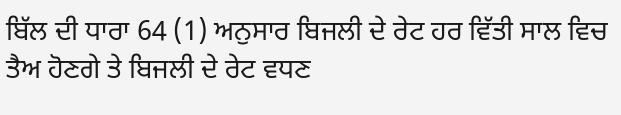ਬਿੱਲ ਦੀ ਧਾਰਾ 64 (1) ਅਨੁਸਾਰ ਬਿਜਲੀ ਦੇ ਰੇਟ ਹਰ ਵਿੱਤੀ ਸਾਲ ਵਿਚ ਤੈਅ ਹੋਣਗੇ ਤੇ ਬਿਜਲੀ ਦੇ ਰੇਟ ਵਧਣ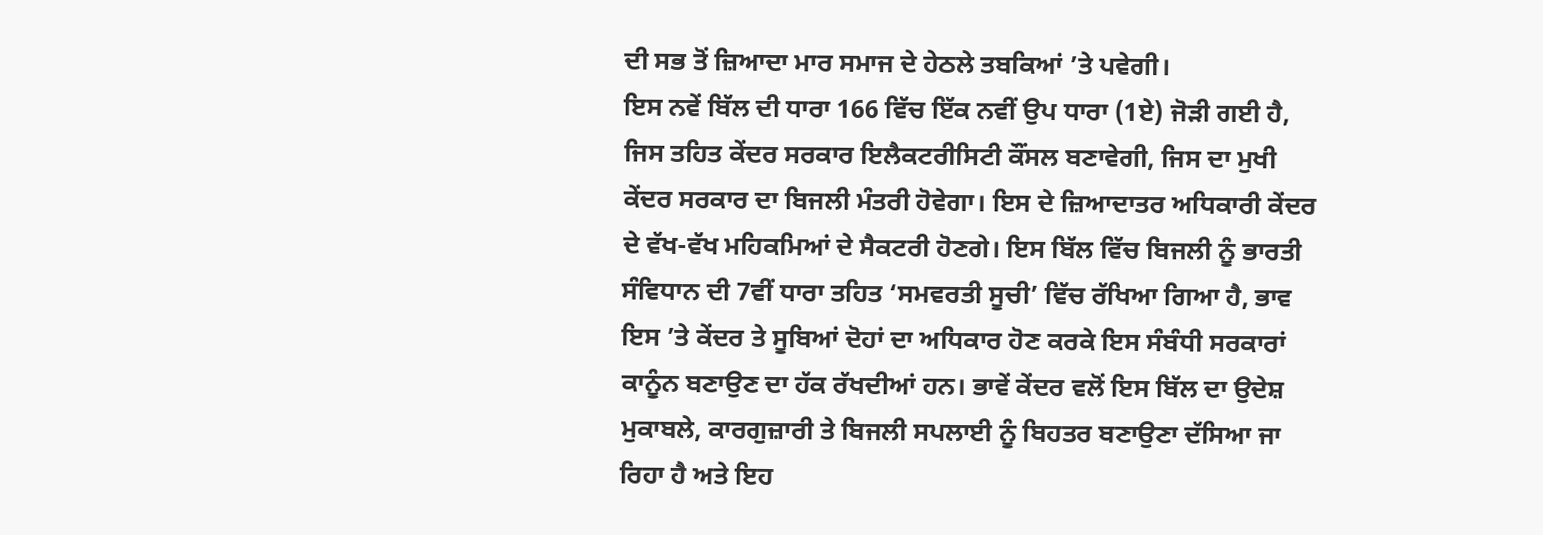ਦੀ ਸਭ ਤੋਂ ਜ਼ਿਆਦਾ ਮਾਰ ਸਮਾਜ ਦੇ ਹੇਠਲੇ ਤਬਕਿਆਂ ’ਤੇ ਪਵੇਗੀ।
ਇਸ ਨਵੇਂ ਬਿੱਲ ਦੀ ਧਾਰਾ 166 ਵਿੱਚ ਇੱਕ ਨਵੀਂ ਉਪ ਧਾਰਾ (1ਏ) ਜੋੜੀ ਗਈ ਹੈ, ਜਿਸ ਤਹਿਤ ਕੇਂਦਰ ਸਰਕਾਰ ਇਲੈਕਟਰੀਸਿਟੀ ਕੌਂਸਲ ਬਣਾਵੇਗੀ, ਜਿਸ ਦਾ ਮੁਖੀ ਕੇਂਦਰ ਸਰਕਾਰ ਦਾ ਬਿਜਲੀ ਮੰਤਰੀ ਹੋਵੇਗਾ। ਇਸ ਦੇ ਜ਼ਿਆਦਾਤਰ ਅਧਿਕਾਰੀ ਕੇਂਦਰ ਦੇ ਵੱਖ-ਵੱਖ ਮਹਿਕਮਿਆਂ ਦੇ ਸੈਕਟਰੀ ਹੋਣਗੇ। ਇਸ ਬਿੱਲ ਵਿੱਚ ਬਿਜਲੀ ਨੂੰ ਭਾਰਤੀ ਸੰਵਿਧਾਨ ਦੀ 7ਵੀਂ ਧਾਰਾ ਤਹਿਤ ‘ਸਮਵਰਤੀ ਸੂਚੀ’ ਵਿੱਚ ਰੱਖਿਆ ਗਿਆ ਹੈ, ਭਾਵ ਇਸ ’ਤੇ ਕੇਂਦਰ ਤੇ ਸੂਬਿਆਂ ਦੋਹਾਂ ਦਾ ਅਧਿਕਾਰ ਹੋਣ ਕਰਕੇ ਇਸ ਸੰਬੰਧੀ ਸਰਕਾਰਾਂ ਕਾਨੂੰਨ ਬਣਾਉਣ ਦਾ ਹੱਕ ਰੱਖਦੀਆਂ ਹਨ। ਭਾਵੇਂ ਕੇਂਦਰ ਵਲੋਂ ਇਸ ਬਿੱਲ ਦਾ ਉਦੇਸ਼ ਮੁਕਾਬਲੇ, ਕਾਰਗੁਜ਼ਾਰੀ ਤੇ ਬਿਜਲੀ ਸਪਲਾਈ ਨੂੰ ਬਿਹਤਰ ਬਣਾਉਣਾ ਦੱਸਿਆ ਜਾ ਰਿਹਾ ਹੈ ਅਤੇ ਇਹ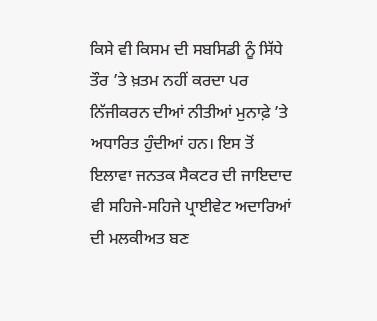ਕਿਸੇ ਵੀ ਕਿਸਮ ਦੀ ਸਬਸਿਡੀ ਨੂੰ ਸਿੱਧੇ ਤੌਰ ’ਤੇ ਖ਼ਤਮ ਨਹੀਂ ਕਰਦਾ ਪਰ ਨਿੱਜੀਕਰਨ ਦੀਆਂ ਨੀਤੀਆਂ ਮੁਨਾਫ਼ੇ ’ਤੇ ਅਧਾਰਿਤ ਹੁੰਦੀਆਂ ਹਨ। ਇਸ ਤੋਂ ਇਲਾਵਾ ਜਨਤਕ ਸੈਕਟਰ ਦੀ ਜਾਇਦਾਦ ਵੀ ਸਹਿਜੇ-ਸਹਿਜੇ ਪ੍ਰਾਈਵੇਟ ਅਦਾਰਿਆਂ ਦੀ ਮਲਕੀਅਤ ਬਣ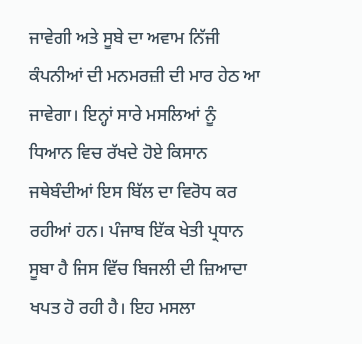ਜਾਵੇਗੀ ਅਤੇ ਸੂਬੇ ਦਾ ਅਵਾਮ ਨਿੱਜੀ ਕੰਪਨੀਆਂ ਦੀ ਮਨਮਰਜ਼ੀ ਦੀ ਮਾਰ ਹੇਠ ਆ ਜਾਵੇਗਾ। ਇਨ੍ਹਾਂ ਸਾਰੇ ਮਸਲਿਆਂ ਨੂੰ ਧਿਆਨ ਵਿਚ ਰੱਖਦੇ ਹੋਏ ਕਿਸਾਨ ਜਥੇਬੰਦੀਆਂ ਇਸ ਬਿੱਲ ਦਾ ਵਿਰੋਧ ਕਰ ਰਹੀਆਂ ਹਨ। ਪੰਜਾਬ ਇੱਕ ਖੇਤੀ ਪ੍ਰਧਾਨ ਸੂਬਾ ਹੈ ਜਿਸ ਵਿੱਚ ਬਿਜਲੀ ਦੀ ਜ਼ਿਆਦਾ ਖਪਤ ਹੋ ਰਹੀ ਹੈ। ਇਹ ਮਸਲਾ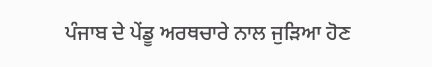ਪੰਜਾਬ ਦੇ ਪੇਂਡੂ ਅਰਥਚਾਰੇ ਨਾਲ ਜੁੜਿਆ ਹੋਣ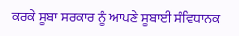ਕਰਕੇ ਸੂਬਾ ਸਰਕਾਰ ਨੂੰ ਆਪਣੇ ਸੂਬਾਈ ਸੰਵਿਧਾਨਕ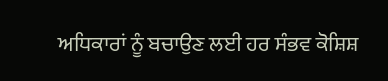ਅਧਿਕਾਰਾਂ ਨੂੰ ਬਚਾਉਣ ਲਈ ਹਰ ਸੰਭਵ ਕੋਸ਼ਿਸ਼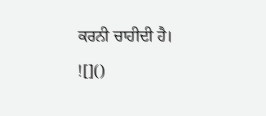ਕਰਨੀ ਚਾਹੀਦੀ ਹੈ।
![]()